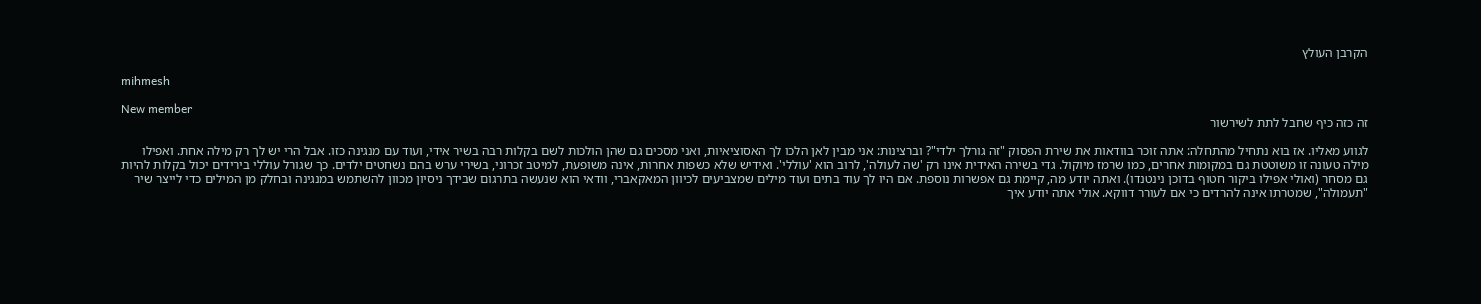הקרבן העולץ

mihmesh

New member
זה כזה כיף שחבל לתת לשירשור

לגווע מאליו. אז בוא נתחיל מהתחלה: אתה זוכר בוודאות את שירת הפסוק "זה גורלך ילדי"? וברצינות: אני מבין לאן הלכו לך האסוציאיות, ואני מסכים גם שהן הולכות לשם בקלות רבה בשיר אידי, ועוד עם מנגינה כזו. אבל הרי יש לך רק מילה אחת. ואפילו מילה טעונה זו משוטטת גם במקומות אחרים, כמו שרמז מיוקול. גדי בשירה האידית אינו רק 'שה לעולה', לרוב הוא 'עוללי'. ואידיש שלא כשפות אחרות, אינה משופעת, למיטב זכרוני, בשירי ערש בהם נשחטים ילדים. כך שגורל עוללי בירידים יכול בקלות להיות גם מסחר (ואולי אפילו ביקור חטוף בדוכן נינטנדו). ואתה יודע מה, קיימת גם אפשרות נוספת. אם היו לך עוד בתים ועוד מילים שמצביעים לכיוון המאקאברי, וודאי הוא שנעשה בתרגום שבידך ניסיון מכוון להשתמש במנגינה ובחלק מן המילים כדי לייצר שיר "תעמולה", שמטרתו אינה להרדים כי אם לעורר דווקא. אולי אתה יודע איך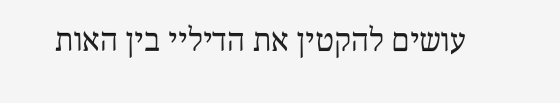עושים להקטין את הדיליי בין האות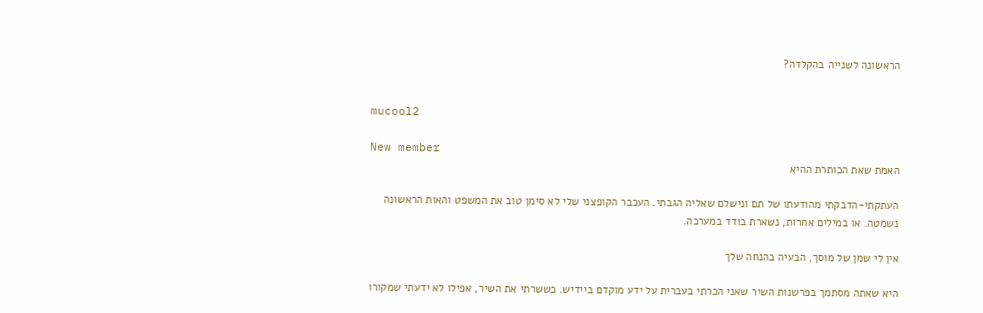הראשונה לשנייה בהקלדה?


mucool2

New member
האמת שאת הכותרת ההיא

העתקתי-הדבקתי מהודעתו של תם ונישלם שאליה הגבתי. העכבר הקופצני שלי לא סימן טוב את המשפט והאות הראשונה נשמטה. או במילים אחרות, נשארת בודד במערכה.

אין לי שמן של מוסך, הבעיה בהנחה שלך

היא שאתה מסתמך בפרשנות השיר שאני הכרתי בעברית על ידע מוקדם ביידיש. כששרתי את השיר, אפילו לא ידעתי שמקורו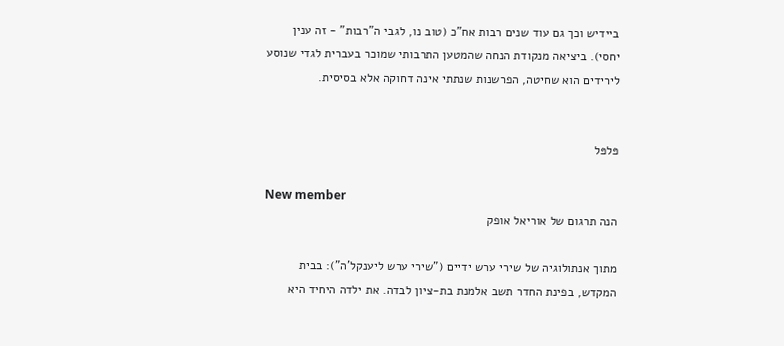ביידיש וכך גם עוד שנים רבות אח"כ (טוב נו, לגבי ה"רבות" - זה ענין יחסי). ביציאה מנקודת הנחה שהמטען התרבותי שמוכר בעברית לגדי שנוסע לירידים הוא שחיטה, הפרשנות שנתתי אינה דחוקה אלא בסיסית.


פּלפּל

New member
הנה תרגום של אוריאל אופק

מתוך אנתולוגיה של שירי ערש ידיים ("שירי ערש ליענקל'ה"): בבית המקדש, בפינת החדר תשב אלמנת בת-ציון לבדה. את ילדה היחיד היא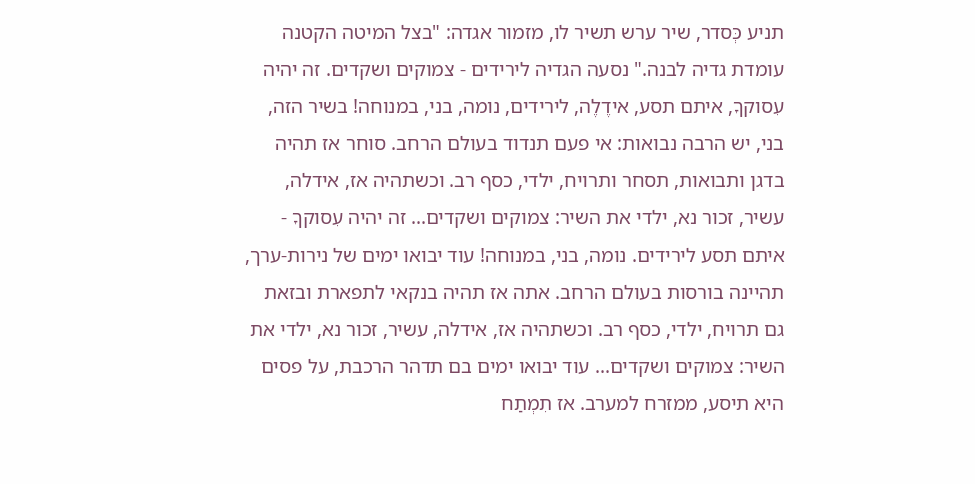תניע כְּסדר, שיר ערש תשיר לו, מזמור אגדה: "בצל המיטה הקטנה עומדת גדיה לבנה." נסעה הגדיה לירידים - צמוקים ושקדים. זה יהיה עִסוקךָ, איתם תסע, אידֶלֶה, לירידים, נומה, בני, במנוחה! בשיר הזה, בני, יש הרבה נבואות: אי פעם תנדוד בעולם הרחב. סוחר אז תהיה בדגן ותבואות, תסחר ותרויח, ילדי, כסף רב. וכשתהיה אז, אידלה, עשיר, זכור נא, ילדי את השיר: צמוקים ושקדים... זה יהיה עִסוקךָ - איתם תסע לירידים. נומה, בני, במנוחה! עוד יבואו ימים של נירות-ערך, תהיינה בורסות בעולם הרחב. אתה אז תהיה בנקאי לתפארת ובזאת גם תרויח, ילדי, כסף רב. וכשתהיה אז, אידלה, עשיר, זכור נא, ילדי את השיר: צמוקים ושקדים... עוד יבואו ימים בם תדהר הרכבת, על פסים היא תיסע, ממזרח למערב. אז תִמְתַח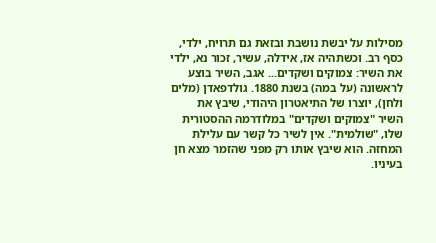מסילות על יבשת נושבת ובזאת גם תרויח, ילדי, כסף רב. וכשתהיה אז, אידלה, עשיר, זכור נא, ילדי את השיר: צמוקים ושקדים... אגב, השיר בוצע לראשונה (על במה) בשנת 1880. גולדפאדן (מלים ולחן), יוצרו של התיאטרון היהודי, שיבץ את השיר "צמוקים ושקדים" במלודרמה ההסטורית שלו, "שולמית". אין לשיר כל קשר עם עלילת המחזה. הוא שיבץ אותו רק מפני שהזמר מצא חן בעיניו.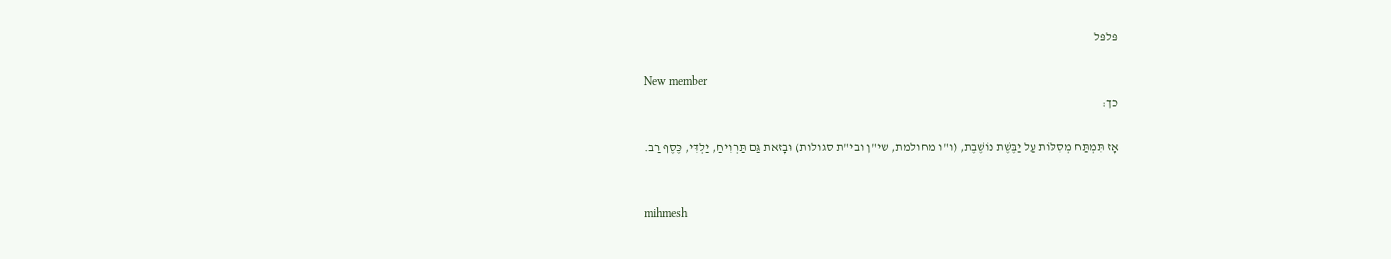פּלפּל

New member
כך:

אָז תִּמְתַּח מְסִלּוֹת עַל יַבֶּשֶׁת נוֹשֶׁבֶת, (ו"ו מחולמת, שי"ן ובי"ת סגולות) וּבָזאת גַּם תַּרְוִיחַ, יַלְדִּי, כֶּסֶף רַב.


mihmesh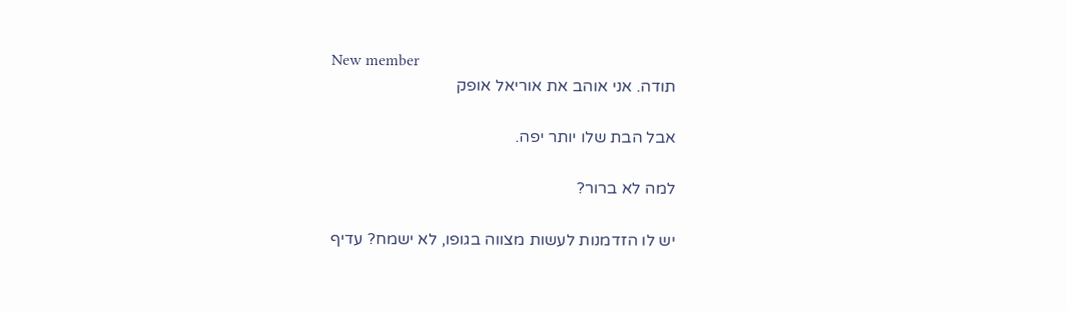New member
תודה. אני אוהב את אוריאל אופק

אבל הבת שלו יותר יפה.

למה לא ברור?

יש לו הזדמנות לעשות מצווה בגופו, לא ישמח? עדיף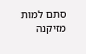סתם למות מזיקנה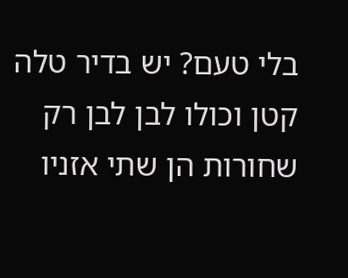בלי טעם? יש בדיר טלה קטן וכולו לבן לבן רק שחורות הן שתי אזניו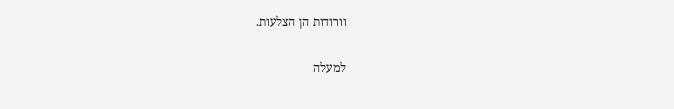וורודות הן הצלעות.

למעלה